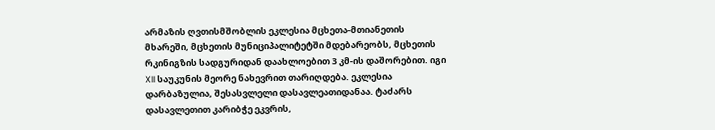არმაზის ღვთისმშობლის ეკლესია მცხეთა-მთიანეთის მხარეში, მცხეთის მუნიციპალიტეტში მდებარეობს, მცხეთის რკინიგზის სადგურიდან დაახლოებით 3 კმ-ის დაშორებით. იგი XII საუკუნის მეორე ნახევრით თარიღდება. ეკლესია დარბაზულია, შესასვლელი დასავლეათიდანაა. ტაძარს დასავლეთით კარიბჭე ეკვრის,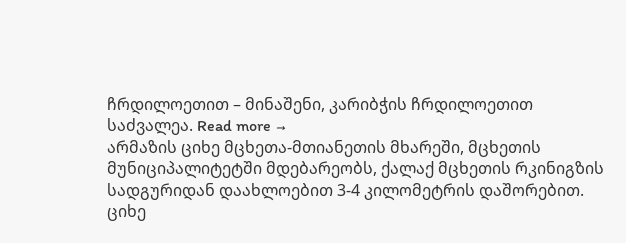ჩრდილოეთით – მინაშენი, კარიბჭის ჩრდილოეთით საძვალეა. Read more →
არმაზის ციხე მცხეთა-მთიანეთის მხარეში, მცხეთის მუნიციპალიტეტში მდებარეობს, ქალაქ მცხეთის რკინიგზის სადგურიდან დაახლოებით 3-4 კილომეტრის დაშორებით. ციხე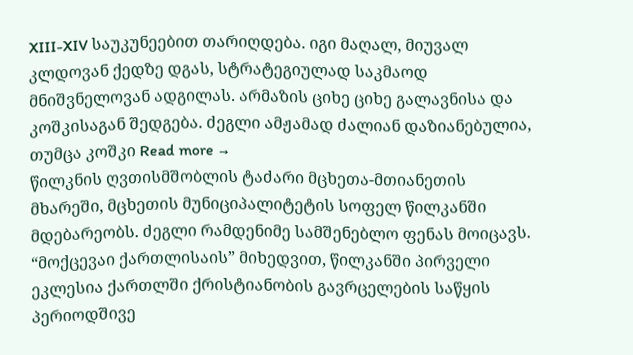XIII-XIV საუკუნეებით თარიღდება. იგი მაღალ, მიუვალ კლდოვან ქედზე დგას, სტრატეგიულად საკმაოდ მნიშვნელოვან ადგილას. არმაზის ციხე ციხე გალავნისა და კოშკისაგან შედგება. ძეგლი ამჟამად ძალიან დაზიანებულია, თუმცა კოშკი Read more →
წილკნის ღვთისმშობლის ტაძარი მცხეთა-მთიანეთის მხარეში, მცხეთის მუნიციპალიტეტის სოფელ წილკანში მდებარეობს. ძეგლი რამდენიმე სამშენებლო ფენას მოიცავს. “მოქცევაი ქართლისაის” მიხედვით, წილკანში პირველი ეკლესია ქართლში ქრისტიანობის გავრცელების საწყის პერიოდშივე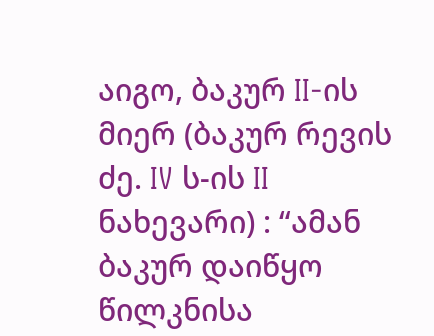აიგო, ბაკურ II-ის მიერ (ბაკურ რევის ძე. IV ს-ის II ნახევარი) : “ამან ბაკურ დაიწყო წილკნისა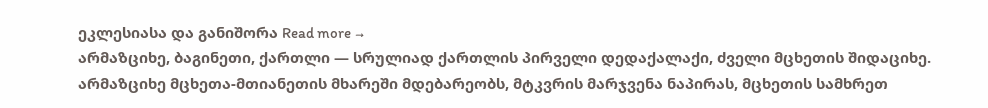ეკლესიასა და განიშორა Read more →
არმაზციხე, ბაგინეთი, ქართლი — სრულიად ქართლის პირველი დედაქალაქი, ძველი მცხეთის შიდაციხე. არმაზციხე მცხეთა-მთიანეთის მხარეში მდებარეობს, მტკვრის მარჯვენა ნაპირას, მცხეთის სამხრეთ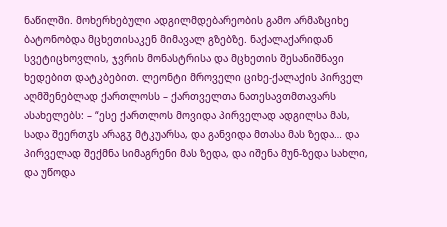ნაწილში. მოხერხებული ადგილმდებარეობის გამო არმაზციხე ბატონობდა მცხეთისაკენ მიმავალ გზებზე. ნაქალაქარიდან სვეტიცხოვლის, ჯვრის მონასტრისა და მცხეთის შესანიშნავი ხედებით დატკბებით. ლეონტი მროველი ციხე-ქალაქის პირველ აღმშენებლად ქართლოსს – ქართველთა ნათესავთმთავარს ასახელებს: – “ესე ქართლოს მოვიდა პირველად ადგილსა მას, სადა შეერთჳს არაგჳ მტკუარსა, და განვიდა მთასა მას ზედა… და პირველად შექმნა სიმაგრენი მას ზედა, და იშენა მუნ-ზედა სახლი, და უწოდა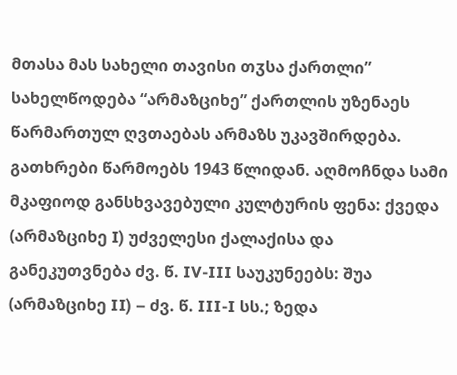მთასა მას სახელი თავისი თჳსა ქართლი” სახელწოდება “არმაზციხე” ქართლის უზენაეს წარმართულ ღვთაებას არმაზს უკავშირდება. გათხრები წარმოებს 1943 წლიდან. აღმოჩნდა სამი მკაფიოდ განსხვავებული კულტურის ფენა: ქვედა (არმაზციხე I) უძველესი ქალაქისა და განეკუთვნება ძვ. წ. IV-III საუკუნეებს: შუა (არმაზციხე II) – ძვ. წ. III-I სს.; ზედა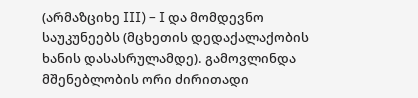(არმაზციხე III) – I და მომდევნო საუკუნეებს (მცხეთის დედაქალაქობის ხანის დასასრულამდე). გამოვლინდა მშენებლობის ორი ძირითადი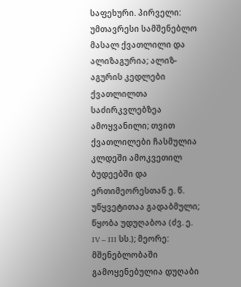საფეხური. პირველი: უმთავრესი სამშენებლო მასალ ქვათლილი და ალიზაგურია; ალიზ-აგურის კედლები ქვათლილთა საძირკვლებზეა ამოყვანილი; თვით ქვათლილები ჩასმულია კლდეში ამოკვეთილ ბუდეებში და ერთიმეორესთან ე. წ. უწყვეტითაა გადაბმული; წყობა უდუღაბოა (ძვ. ე. IV – III სს.); მეორე: მშენებლობაში გამოყენებულია დუღაბი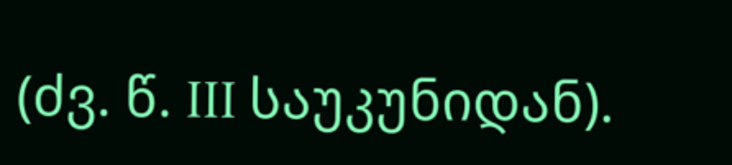(ძვ. წ. III საუკუნიდან).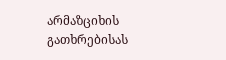არმაზციხის გათხრებისას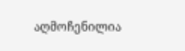აღმოჩენილია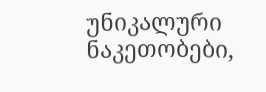უნიკალური ნაკეთობები,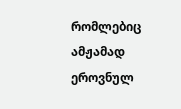რომლებიც ამჟამად ეროვნულ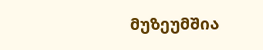მუზეუმშია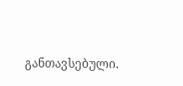განთავსებული.